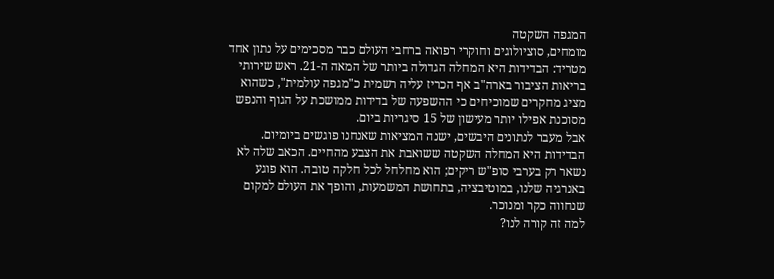המגפה השקטה
מומחים, סוציולוגים וחוקרי רפואה ברחבי העולם כבר מסכימים על נתון אחד מטריד: הבדידות היא המחלה הגדולה ביותר של המאה ה-21. ראש שירותי בריאות הציבור בארה"ב אף הכריז עליה רשמית כ"מגפה עולמית", כשהוא מציג מחקרים שמוכיחים כי ההשפעה של בדידות ממושכת על הגוף והנפש מסוכנת אפילו יותר מעישון של 15 סיגריות ביום.
אבל מעבר לנתונים היבשים, ישנה המציאות שאנחנו פוגשים ביומיום. הבדידות היא המחלה השקטה ששואבת את הצבע מהחיים. הכאב שלה לא נשאר רק בערבי סופ"ש ריקים; הוא מחלחל לכל חלקה טובה. הוא פוגע באנרגיה שלנו, במוטיבציה, בתחושת המשמעות, והופך את העולם למקום שנחווה כקר ומנוכר.
למה זה קורה לנו?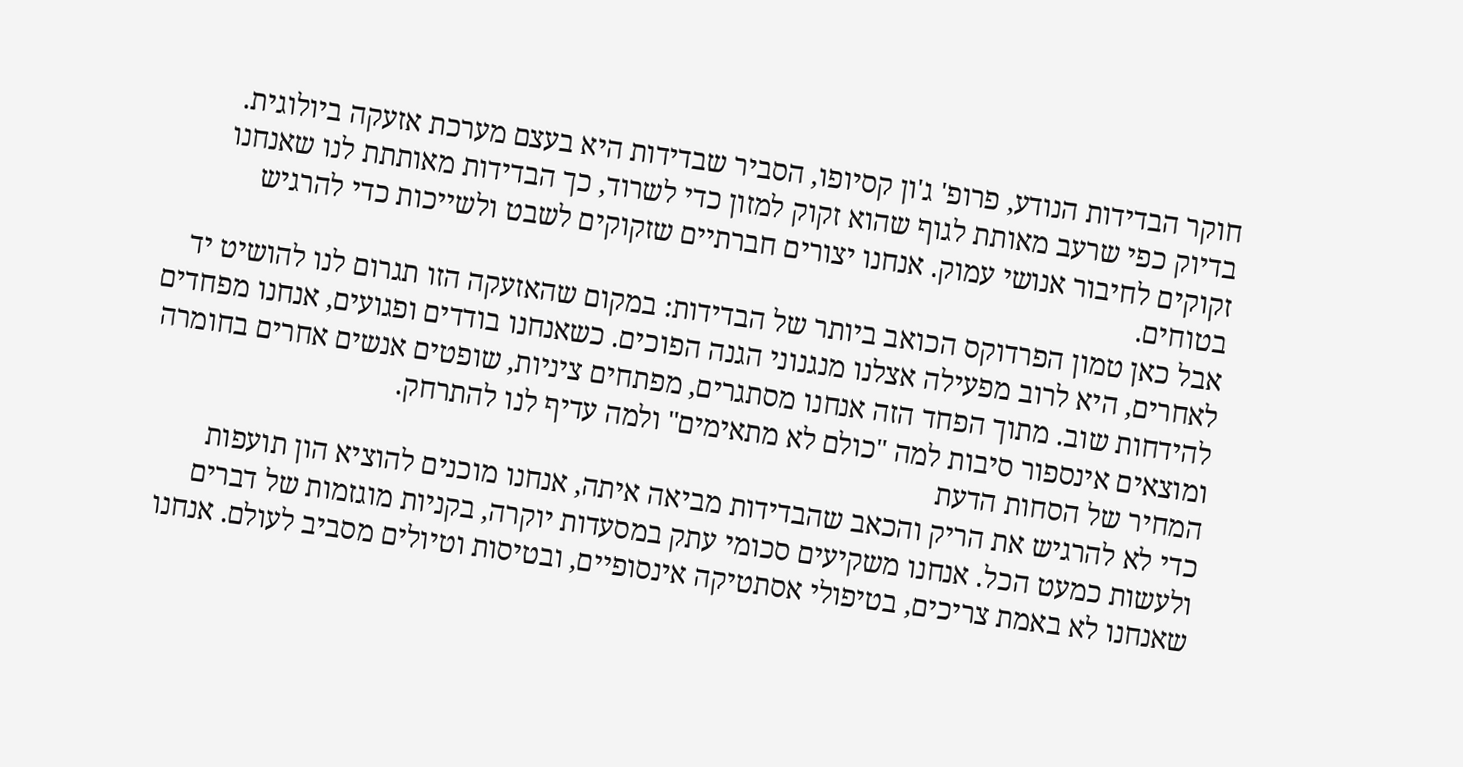חוקר הבדידות הנודע, פרופ' ג'ון קסיופו, הסביר שבדידות היא בעצם מערכת אזעקה ביולוגית. בדיוק כפי שרעב מאותת לגוף שהוא זקוק למזון כדי לשרוד, כך הבדידות מאותתת לנו שאנחנו זקוקים לחיבור אנושי עמוק. אנחנו יצורים חברתיים שזקוקים לשבט ולשייכות כדי להרגיש בטוחים.
אבל כאן טמון הפרדוקס הכואב ביותר של הבדידות: במקום שהאזעקה הזו תגרום לנו להושיט יד לאחרים, היא לרוב מפעילה אצלנו מנגנוני הגנה הפוכים. כשאנחנו בודדים ופגועים, אנחנו מפחדים להידחות שוב. מתוך הפחד הזה אנחנו מסתגרים, מפתחים ציניות, שופטים אנשים אחרים בחומרה ומוצאים אינספור סיבות למה "כולם לא מתאימים" ולמה עדיף לנו להתרחק.
המחיר של הסחות הדעת
כדי לא להרגיש את הריק והכאב שהבדידות מביאה איתה, אנחנו מוכנים להוציא הון תועפות ולעשות כמעט הכל. אנחנו משקיעים סכומי עתק במסעדות יוקרה, בקניות מוגזמות של דברים שאנחנו לא באמת צריכים, בטיפולי אסתטיקה אינסופיים, ובטיסות וטיולים מסביב לעולם. אנחנו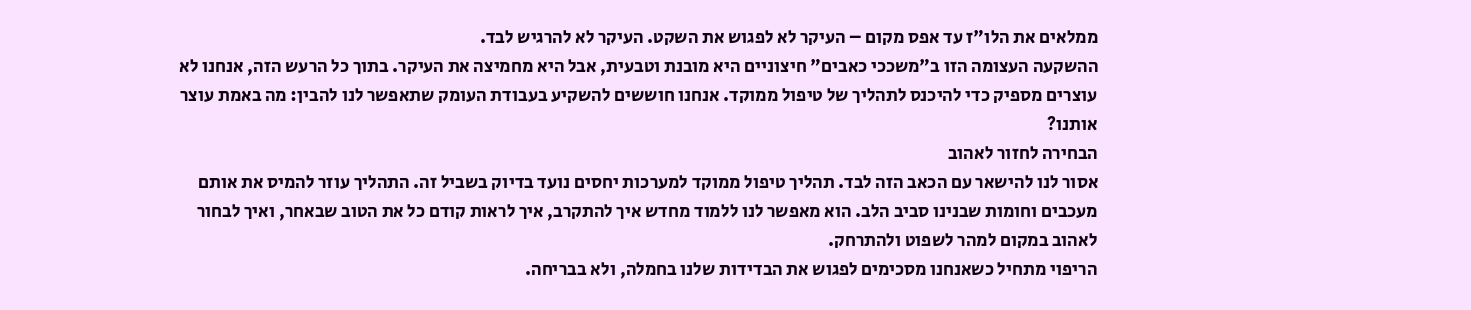ממלאים את הלו"ז עד אפס מקום – העיקר לא לפגוש את השקט. העיקר לא להרגיש לבד.
ההשקעה העצומה הזו ב"משככי כאבים" חיצוניים היא מובנת וטבעית, אבל היא מחמיצה את העיקר. בתוך כל הרעש הזה, אנחנו לא עוצרים מספיק כדי להיכנס לתהליך של טיפול ממוקד. אנחנו חוששים להשקיע בעבודת העומק שתאפשר לנו להבין: מה באמת עוצר אותנו?
הבחירה לחזור לאהוב
אסור לנו להישאר עם הכאב הזה לבד. תהליך טיפול ממוקד למערכות יחסים נועד בדיוק בשביל זה. התהליך עוזר להמיס את אותם מעכבים וחומות שבנינו סביב הלב. הוא מאפשר לנו ללמוד מחדש איך להתקרב, איך לראות קודם כל את הטוב שבאחר, ואיך לבחור לאהוב במקום למהר לשפוט ולהתרחק.
הריפוי מתחיל כשאנחנו מסכימים לפגוש את הבדידות שלנו בחמלה, ולא בבריחה.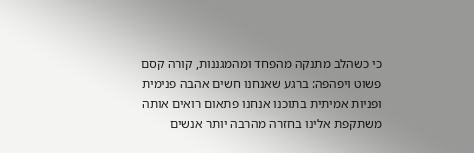כי כשהלב מתנקה מהפחד ומהמגננות, קורה קסם פשוט ויפהפה: ברגע שאנחנו חשים אהבה פנימית ופניות אמיתית בתוכנו אנחנו פתאום רואים אותה משתקפת אלינו בחזרה מהרבה יותר אנשים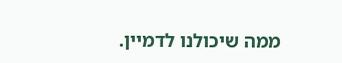ממה שיכולנו לדמיין.